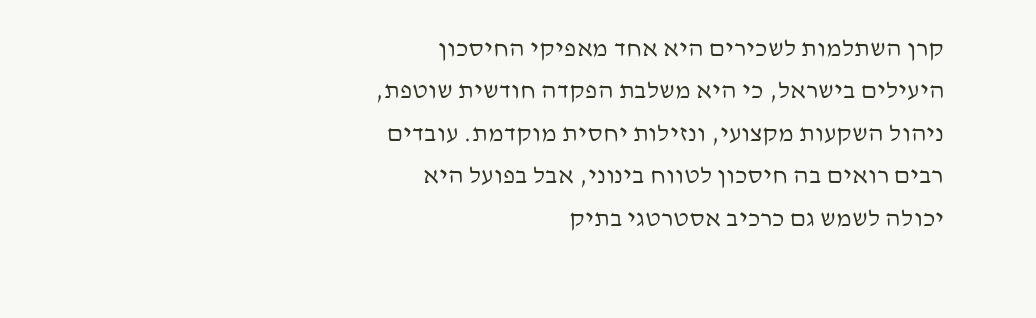קרן השתלמות לשכירים היא אחד מאפיקי החיסכון היעילים בישראל, כי היא משלבת הפקדה חודשית שוטפת, ניהול השקעות מקצועי, ונזילות יחסית מוקדמת. עובדים רבים רואים בה חיסכון לטווח בינוני, אבל בפועל היא יכולה לשמש גם כרכיב אסטרטגי בתיק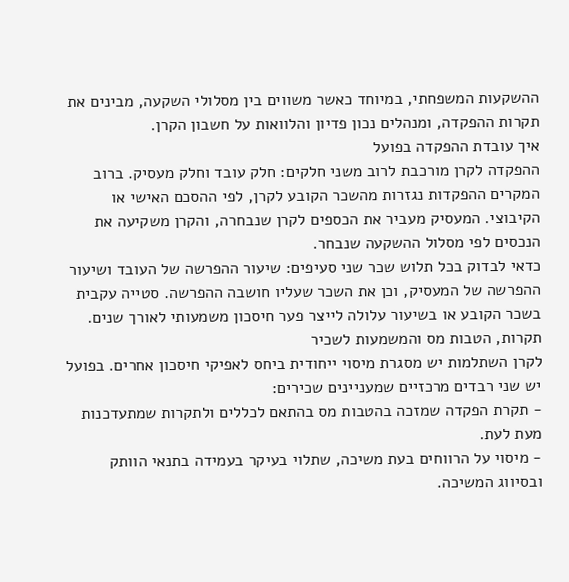ההשקעות המשפחתי, במיוחד כאשר משווים בין מסלולי השקעה, מבינים את תקרות ההפקדה, ומנהלים נכון פדיון והלוואות על חשבון הקרן.
איך עובדת ההפקדה בפועל
ההפקדה לקרן מורכבת לרוב משני חלקים: חלק עובד וחלק מעסיק. ברוב המקרים ההפקדות נגזרות מהשכר הקובע לקרן, לפי ההסכם האישי או הקיבוצי. המעסיק מעביר את הכספים לקרן שנבחרה, והקרן משקיעה את הנכסים לפי מסלול ההשקעה שנבחר.
כדאי לבדוק בכל תלוש שכר שני סעיפים: שיעור ההפרשה של העובד ושיעור ההפרשה של המעסיק, וכן את השכר שעליו חושבה ההפרשה. סטייה עקבית בשכר הקובע או בשיעור עלולה לייצר פער חיסכון משמעותי לאורך שנים.
תקרות, הטבות מס והמשמעות לשכיר
לקרן השתלמות יש מסגרת מיסוי ייחודית ביחס לאפיקי חיסכון אחרים. בפועל יש שני רבדים מרכזיים שמעניינים שכירים:
- תקרת הפקדה שמזכה בהטבות מס בהתאם לכללים ולתקרות שמתעדכנות מעת לעת.
- מיסוי על הרווחים בעת משיכה, שתלוי בעיקר בעמידה בתנאי הוותק ובסיווג המשיכה.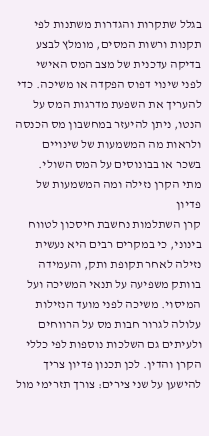בגלל שתקרות והגדרות משתנות לפי תקנות ורשות המסים, מומלץ לבצע בדיקה עדכנית של מצב המס האישי לפני שינוי דפוס הפקדה או משיכה. כדי להעריך את השפעת מדרגות המס על הנטו, ניתן להיעזר במחשבון מס הכנסה ולראות מה המשמעות של שינויים בשכר או בבונוסים על המס השולי.
מתי הקרן נזילה ומה המשמעות של פדיון
קרן השתלמות נחשבת חיסכון לטווח בינוני, כי במקרים רבים היא נעשית נזילה לאחר תקופת ותק, והעמידה בוותק משפיעה על תנאי המשיכה ועל המיסוי. משיכה לפני מועד הנזילות עלולה לגרור חבות מס על הרווחים ולעיתים גם השלכות נוספות לפי כללי הקרן והדין. לכן תכנון פדיון צריך להישען על שני צירים: צורך תזרימי מול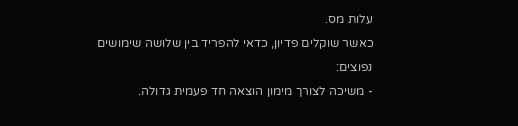עלות מס.
כאשר שוקלים פדיון, כדאי להפריד בין שלושה שימושים נפוצים:
- משיכה לצורך מימון הוצאה חד פעמית גדולה.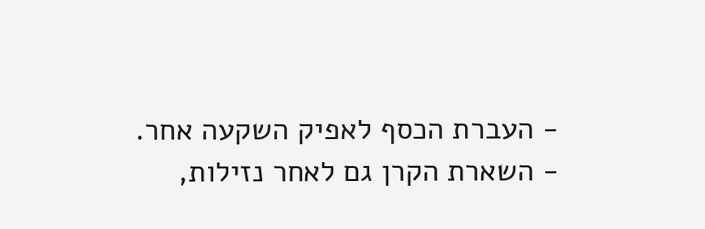- העברת הכסף לאפיק השקעה אחר.
- השארת הקרן גם לאחר נזילות,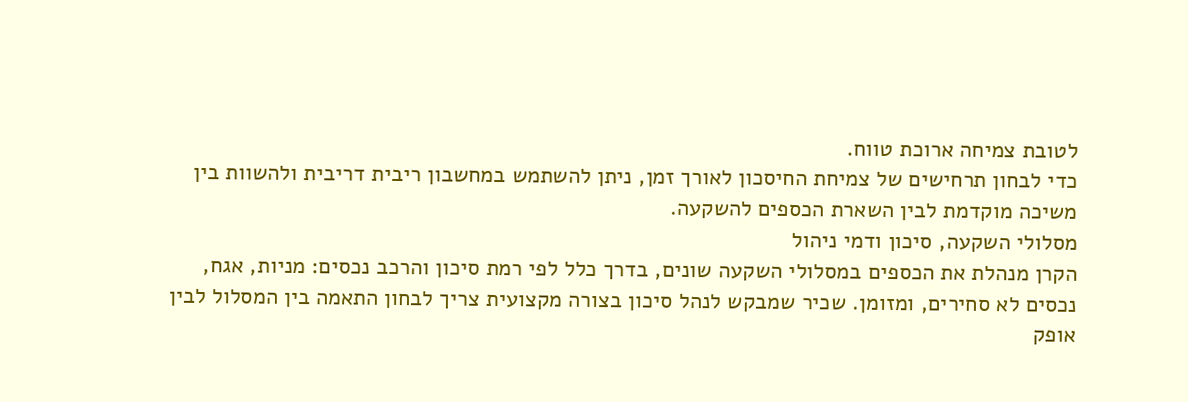לטובת צמיחה ארוכת טווח.
כדי לבחון תרחישים של צמיחת החיסכון לאורך זמן, ניתן להשתמש במחשבון ריבית דריבית ולהשוות בין משיכה מוקדמת לבין השארת הכספים להשקעה.
מסלולי השקעה, סיכון ודמי ניהול
הקרן מנהלת את הכספים במסלולי השקעה שונים, בדרך כלל לפי רמת סיכון והרכב נכסים: מניות, אגח, נכסים לא סחירים, ומזומן. שכיר שמבקש לנהל סיכון בצורה מקצועית צריך לבחון התאמה בין המסלול לבין אופק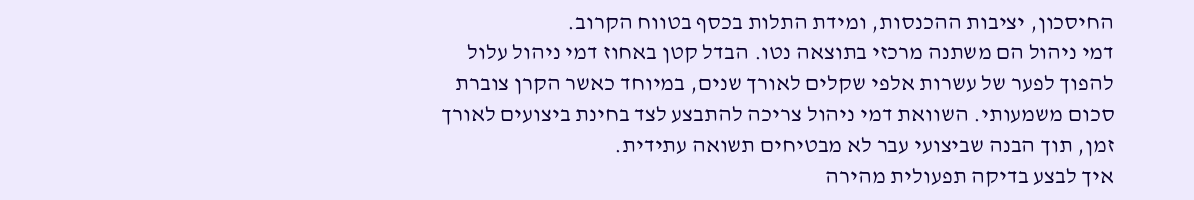החיסכון, יציבות ההכנסות, ומידת התלות בכסף בטווח הקרוב.
דמי ניהול הם משתנה מרכזי בתוצאה נטו. הבדל קטן באחוז דמי ניהול עלול להפוך לפער של עשרות אלפי שקלים לאורך שנים, במיוחד כאשר הקרן צוברת סכום משמעותי. השוואת דמי ניהול צריכה להתבצע לצד בחינת ביצועים לאורך זמן, תוך הבנה שביצועי עבר לא מבטיחים תשואה עתידית.
איך לבצע בדיקה תפעולית מהירה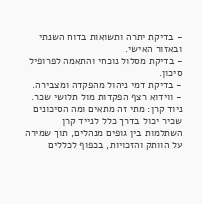- בדיקת יתרה ותשואות בדוח השנתי ובאזור האישי.
- בדיקת מסלול נוכחי והתאמה לפרופיל סיכון.
- בדיקת דמי ניהול מהפקדה ומצבירה.
- ווידוא רצף הפקדות מול תלושי שכר.
ניוד קרן: מתי זה מתאים ומה הסיכונים
שכיר יכול בדרך כלל לנייד קרן השתלמות בין גופים מנהלים, תוך שמירה על הוותק והזכויות, בכפוף לכללים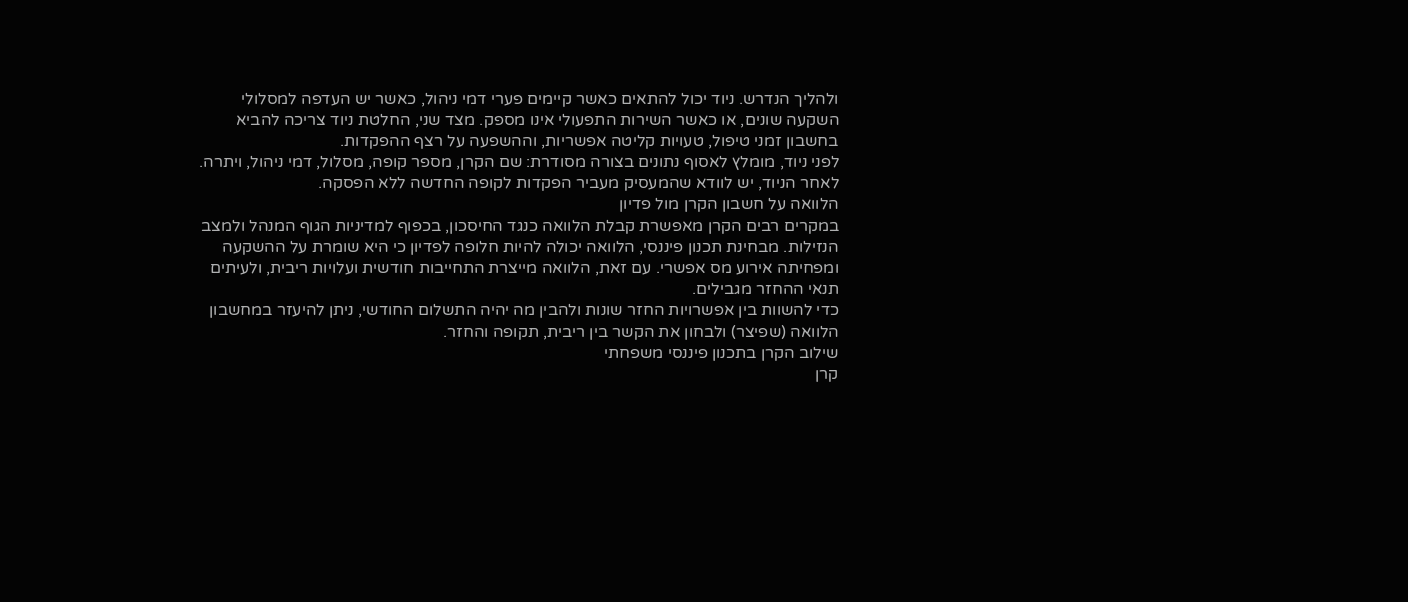ולהליך הנדרש. ניוד יכול להתאים כאשר קיימים פערי דמי ניהול, כאשר יש העדפה למסלולי השקעה שונים, או כאשר השירות התפעולי אינו מספק. מצד שני, החלטת ניוד צריכה להביא בחשבון זמני טיפול, טעויות קליטה אפשריות, וההשפעה על רצף ההפקדות.
לפני ניוד, מומלץ לאסוף נתונים בצורה מסודרת: שם הקרן, מספר קופה, מסלול, דמי ניהול, ויתרה. לאחר הניוד, יש לוודא שהמעסיק מעביר הפקדות לקופה החדשה ללא הפסקה.
הלוואה על חשבון הקרן מול פדיון
במקרים רבים הקרן מאפשרת קבלת הלוואה כנגד החיסכון, בכפוף למדיניות הגוף המנהל ולמצב הנזילות. מבחינת תכנון פיננסי, הלוואה יכולה להיות חלופה לפדיון כי היא שומרת על ההשקעה ומפחיתה אירוע מס אפשרי. עם זאת, הלוואה מייצרת התחייבות חודשית ועלויות ריבית, ולעיתים תנאי ההחזר מגבילים.
כדי להשוות בין אפשרויות החזר שונות ולהבין מה יהיה התשלום החודשי, ניתן להיעזר במחשבון הלוואה (שפיצר) ולבחון את הקשר בין ריבית, תקופה והחזר.
שילוב הקרן בתכנון פיננסי משפחתי
קרן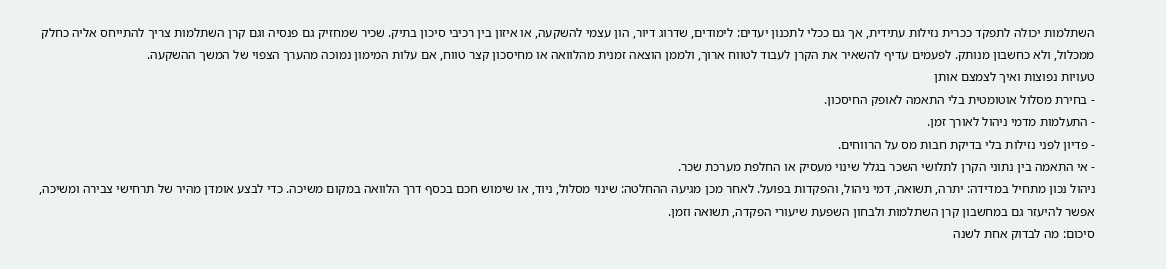השתלמות יכולה לתפקד ככרית נזילות עתידית, אך גם ככלי לתכנון יעדים: לימודים, שדרוג דיור, הון עצמי להשקעה, או איזון בין רכיבי סיכון בתיק. שכיר שמחזיק גם פנסיה וגם קרן השתלמות צריך להתייחס אליה כחלק ממכלול, ולא כחשבון מנותק. לפעמים עדיף להשאיר את הקרן לעבוד לטווח ארוך, ולממן הוצאה זמנית מהלוואה או מחיסכון קצר טווח, אם עלות המימון נמוכה מהערך הצפוי של המשך ההשקעה.
טעויות נפוצות ואיך לצמצם אותן
- בחירת מסלול אוטומטית בלי התאמה לאופק החיסכון.
- התעלמות מדמי ניהול לאורך זמן.
- פדיון לפני נזילות בלי בדיקת חבות מס על הרווחים.
- אי התאמה בין נתוני הקרן לתלושי השכר בגלל שינוי מעסיק או החלפת מערכת שכר.
ניהול נכון מתחיל במדידה: יתרה, תשואה, דמי ניהול, והפקדות בפועל. לאחר מכן מגיעה ההחלטה: שינוי מסלול, ניוד, או שימוש חכם בכסף דרך הלוואה במקום משיכה. כדי לבצע אומדן מהיר של תרחישי צבירה ומשיכה, אפשר להיעזר גם במחשבון קרן השתלמות ולבחון השפעת שיעורי הפקדה, תשואה וזמן.
סיכום: מה לבדוק אחת לשנה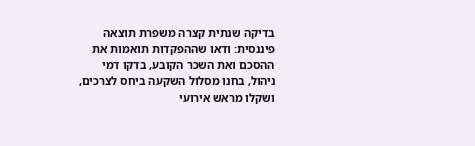בדיקה שנתית קצרה משפרת תוצאה פיננסית: ודאו שההפקדות תואמות את ההסכם ואת השכר הקובע, בדקו דמי ניהול, בחנו מסלול השקעה ביחס לצרכים, ושקלו מראש אירועי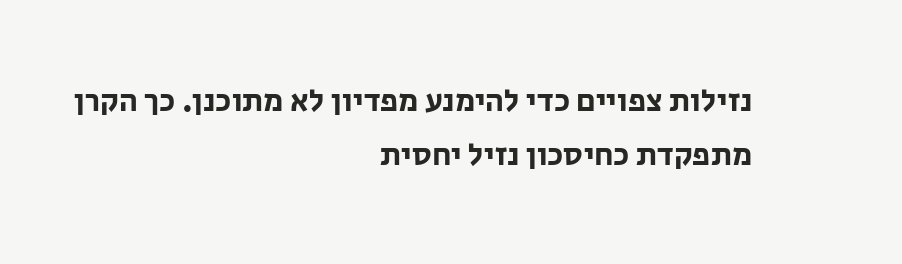נזילות צפויים כדי להימנע מפדיון לא מתוכנן. כך הקרן מתפקדת כחיסכון נזיל יחסית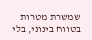שמשרת מטרות בטווח בינוני, בלי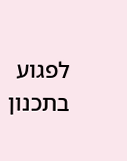לפגוע בתכנון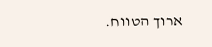ארוך הטווח.